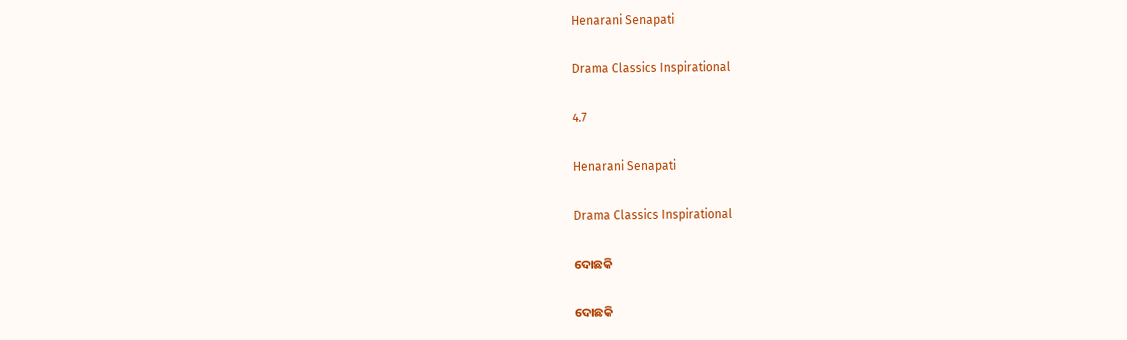Henarani Senapati

Drama Classics Inspirational

4.7

Henarani Senapati

Drama Classics Inspirational

ଦୋଛକି

ଦୋଛକି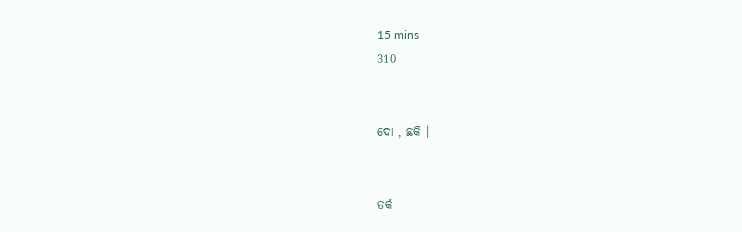15 mins
310


ଦୋ , ଛକି ।


ତର୍କ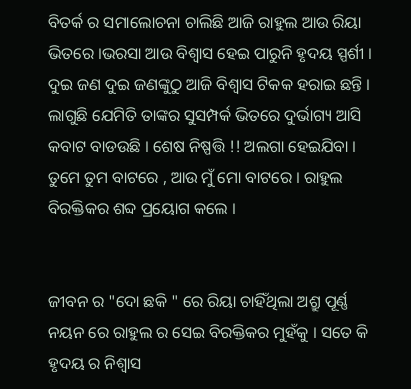ବିତର୍କ ର ସମାଲୋଚନା ଚାଲିଛି ଆଜି ରାହୁଲ ଆଉ ରିୟା ଭିତରେ ।ଭରସା ଆଉ ବିଶ୍ୱାସ ହେଇ ପାରୁନି ହୃଦୟ ସ୍ପର୍ଶୀ । ଦୁଇ ଜଣ ଦୁଇ ଜଣଙ୍କୁଠୁ ଆଜି ବିଶ୍ବାସ ଟିକକ ହରାଇ ଛନ୍ତି । ଲାଗୁଛି ଯେମିତି ତାଙ୍କର ସୁସମ୍ପର୍କ ଭିତରେ ଦୁର୍ଭାଗ୍ୟ ଆସି କବାଟ ବାଡଉଛି । ଶେଷ ନିଷ୍ପତ୍ତି !! ଅଲଗା ହେଇଯିବା । ତୁମେ ତୁମ ବାଟରେ , ଆଉ ମୁଁ ମୋ ବାଟରେ । ରାହୁଲ ବିରକ୍ତିକର ଶବ୍ଦ ପ୍ରୟୋଗ କଲେ ।


ଜୀବନ ର "ଦୋ ଛକି " ରେ ରିୟା ଚାହିଁଥିଲା ଅଶ୍ରୁ ପୂର୍ଣ୍ଣ ନୟନ ରେ ରାହୁଲ ର ସେଇ ବିରକ୍ତିକର ମୁହଁକୁ । ସତେ କି ହୃଦୟ ର ନିଶ୍ୱାସ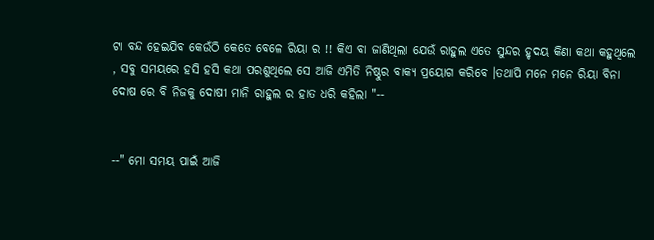ଟା ବନ୍ଦ ହେଇଯିବ କେଉଁଠି କେତେ ବେଳେ ରିୟା ର !! କିଏ ବା ଜାଣିଥିଲା ଯେଉଁ ରାହୁଲ ଏତେ ସୁନ୍ଦର ହୃଦୟ କିଣା କଥା କହୁଥିଲେ , ସବୁ ସମୟରେ ହସି ହସି କଥା ପରଶୁଥିଲେ ସେ ଆଜି ଏମିତି ନିଷ୍ଠୁର ବାକ୍ୟ ପ୍ରୟୋଗ କରିବେ ।ତଥାପି ମନେ ମନେ ରିୟା ବିନା ଦୋଷ ରେ ବି ନିଜକୁ ଦୋଷୀ ମାନି ରାହୁଲ ର ହାତ ଧରି କହିଲା "--


--" ମୋ ସମୟ ପାଇଁ ଆଜି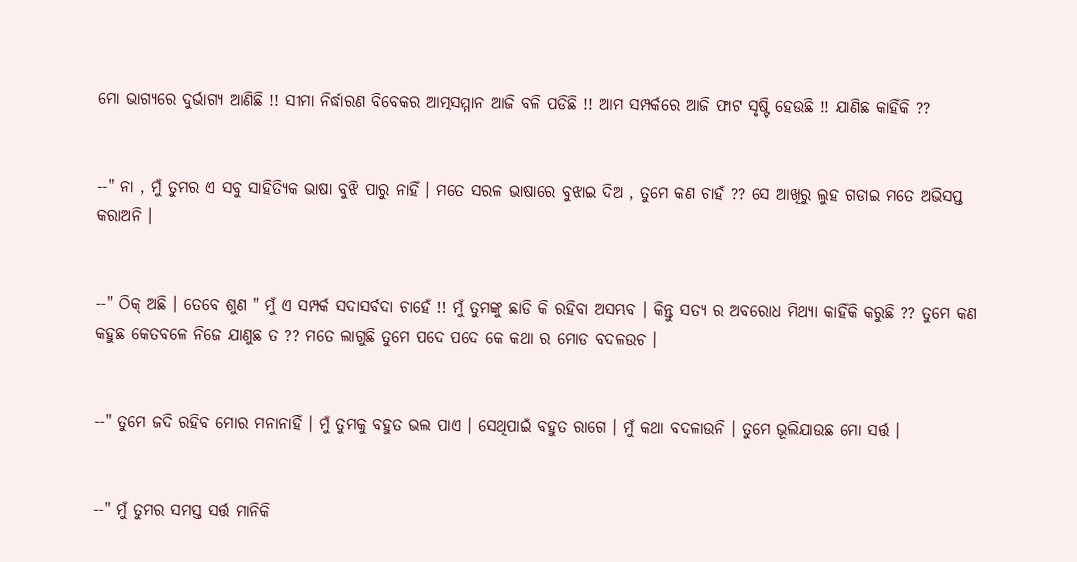ମୋ ଭାଗ୍ୟରେ ଦୁର୍ଭାଗ୍ୟ ଆଣିଛି !! ସୀମା ନିର୍ଦ୍ଧାରଣ ବିବେକର ଆତ୍ମସମ୍ମାନ ଆଜି ବଳି ପଡିଛି !! ଆମ ସମ୍ପର୍କରେ ଆଜି ଫାଟ ସୃଷ୍ଟି ହେଉଛି !! ଯାଣିଛ କାହିଁକି ??


--" ନା , ମୁଁ ତୁମର ଏ ସବୁ ସାହିତ୍ୟିକ ଭାଷା ବୁଝି ପାରୁ ନାହିଁ । ମତେ ସରଳ ଭାଷାରେ ବୁଝାଇ ଦିଅ , ତୁମେ କଣ ଚାହଁ ?? ସେ ଆଖିରୁ ଲୁହ ଗଡାଇ ମତେ ଅଭିସପ୍ତ କରାଅନି ।


--" ଠିକ୍ ଅଛି । ତେବେ ଶୁଣ " ମୁଁ ଏ ସମ୍ପର୍କ ସଦାସର୍ବଦା ଚାହେଁ !! ମୁଁ ତୁମଙ୍କୁ ଛାଡି କି ରହିବା ଅସମ୍ଭବ । କିନ୍ତୁ ସତ୍ୟ ର ଅବରୋଧ ମିଥ୍ୟା କାହିଁକି କରୁଛି ?? ତୁମେ କଣ କହୁଛ କେତବଳେ ନିଜେ ଯାଣୁଛ ତ ?? ମତେ ଲାଗୁଛି ତୁମେ ପଦେ ପଦେ କେ କଥା ର ମୋଡ ବଦଳଉଚ ।


--" ତୁମେ ଜଦି ରହିବ ମୋର ମନାନାହିଁ । ମୁଁ ତୁମକୁ ବହୁତ ଭଲ ପାଏ । ସେଥିପାଇଁ ବହୁତ ରାଗେ । ମୁଁ କଥା ବଦଳାଉନି । ତୁମେ ଭୂଲିଯାଉଛ ମୋ ସର୍ତ୍ତ ।


--" ମୁଁ ତୁମର ସମସ୍ତ ସର୍ତ୍ତ ମାନିକି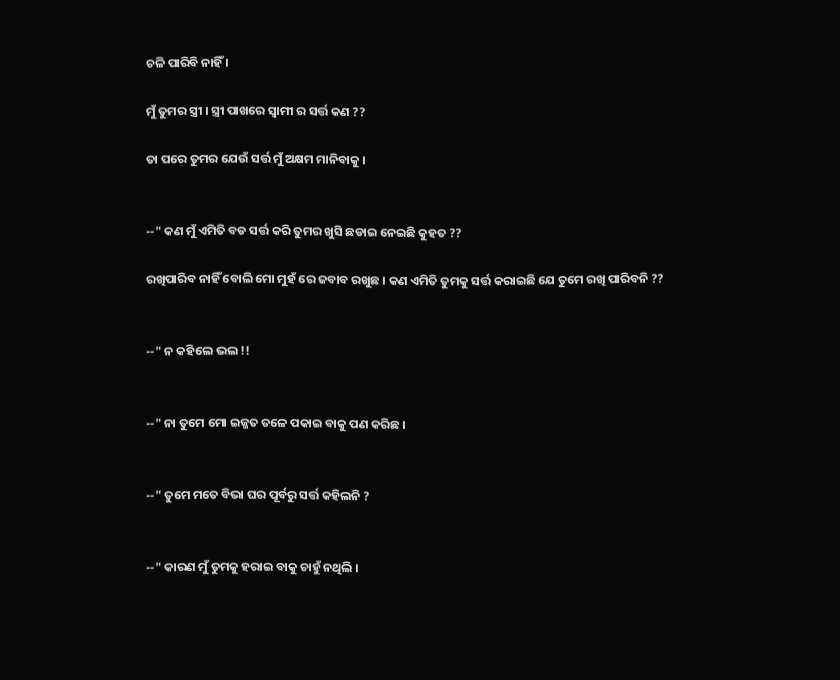ଚଳି ପାରିବି ନାହିଁ ।

ମୁଁ ତୁମର ସ୍ତ୍ରୀ । ସ୍ତ୍ରୀ ପାଖରେ ସ୍ବାମୀ ର ସର୍ତ୍ତ କଣ ??

ତା ପରେ ତୁମର ଯେଉଁ ସର୍ତ୍ତ ମୁଁ ଅକ୍ଷମ ମାନିବାକୁ ।


--" କଣ ମୁଁ ଏମିତି ବଡ ସର୍ତ୍ତ କରି ତୁମର ଖୁସି ଛଡାଇ ନେଇଛି କୁହତ ??

ରଖିପାରିବ ନାହିଁ ବୋଲି ମୋ ମୁହଁ ରେ ଜବାବ ରଖୁଛ । କଣ ଏମିତି ତୁମକୁ ସର୍ତ୍ତ କରାଇଛି ଯେ ତୁମେ ରଖି ପାରିବନି ??


--" ନ କହିଲେ ଭଲ !!


--" ନା ତୁମେ ମୋ ଇଜ୍ଜତ ତଳେ ପକାଇ ବାକୁ ପଣ କରିଛ ।


--" ତୁମେ ମତେ ବିଭା ଘର ପୂର୍ବରୁ ସର୍ତ୍ତ କହିଲନି ?


--" କାରଣ ମୁଁ ତୁମକୁ ହରାଇ ବାକୁ ଚାହୁଁ ନଥିଲି ।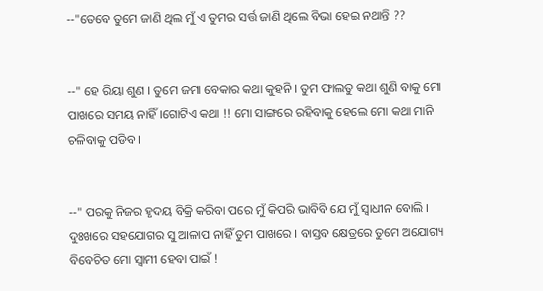--"ତେବେ ତୁମେ ଜାଣି ଥିଲ ମୁଁ ଏ ତୁମର ସର୍ତ୍ତ ଜାଣି ଥିଲେ ବିଭା ହେଇ ନଥାନ୍ତି ??


--" ହେ ରିୟା ଶୁଣ । ତୁମେ ଜମା ବେକାର କଥା କୁହନି । ତୁମ ଫାଲତୁ କଥା ଶୁଣି ବାକୁ ମୋ ପାଖରେ ସମୟ ନାହିଁ ।ଗୋଟିଏ କଥା !! ମୋ ସାଙ୍ଗରେ ରହିବାକୁ ହେଲେ ମୋ କଥା ମାନି ଚଳିବାକୁ ପଡିବ ।


--" ପରକୁ ନିଜର ହୃଦୟ ବିକ୍ରି କରିବା ପରେ ମୁଁ କିପରି ଭାବିବି ଯେ ମୁଁ ସ୍ବାଧୀନ ବୋଲି । ଦୁଃଖରେ ସହଯୋଗର ସୁ ଆଳାପ ନାହିଁ ତୁମ ପାଖରେ । ବାସ୍ତବ କ୍ଷେତ୍ରରେ ତୁମେ ଅଯୋଗ୍ୟ ବିବେଚିତ ମୋ ସ୍ବାମୀ ହେବା ପାଇଁ !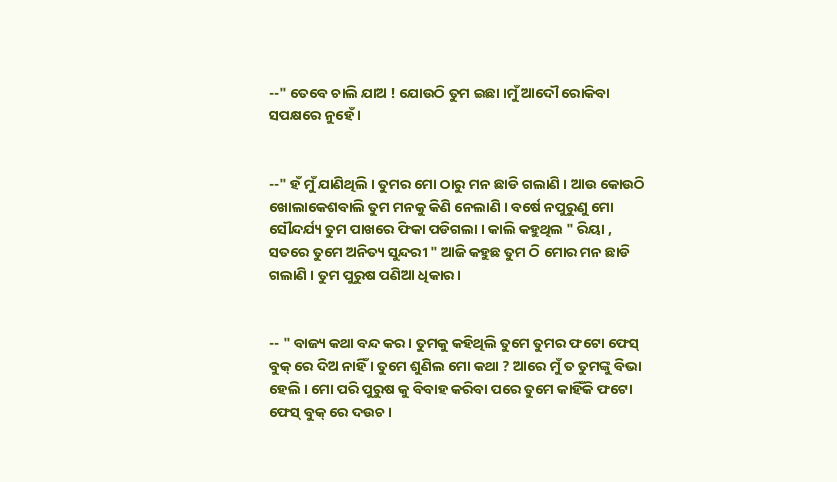--" ତେବେ ଚାଲି ଯାଅ ! ଯୋଉଠି ତୁମ ଇଛା ।ମୁଁ ଆଦୌ ରୋକିବା ସପକ୍ଷରେ ନୁହେଁ ।


--" ହଁ ମୁଁ ଯାଣିଥିଲି । ତୁମର ମୋ ଠାରୁ ମନ ଛାଡି ଗଲାଣି । ଆଉ କୋଉଠି ଖୋଲାକେଶବାଲି ତୁମ ମନକୁ କିଣି ନେଲାଣି । ବର୍ଷେ ନପୁରୁଣୁ ମୋ ସୌନ୍ଦର୍ଯ୍ୟ ତୁମ ପାଖରେ ଫିକା ପଡିଗଲା । କାଲି କହୁଥିଲ " ରିୟା , ସତରେ ତୁମେ ଅନିତ୍ୟ ସୁନ୍ଦରୀ " ଆଜି କହୁଛ ତୁମ ଠି ମୋର ମନ ଛାଡି ଗଲାଣି । ତୁମ ପୁରୁଷ ପଣିଆ ଧିକାର ।


-- " ବାଜ୍ୟ କଥା ବନ୍ଦ କର । ତୁମକୁ କହିଥିଲି ତୁମେ ତୁମର ଫଟୋ ଫେସ୍ ବୁକ୍ ରେ ଦିଅ ନାହିଁ । ତୁମେ ଶୁଣିଲ ମୋ କଥା ? ଆରେ ମୁଁ ତ ତୁମଙ୍କୁ ବିଭା ହେଲି । ମୋ ପରି ପୁରୁଷ କୁ ବିବାହ କରିବା ପରେ ତୁମେ କାହିଁକି ଫଟୋ ଫେସ୍ ବୁକ୍ ରେ ଦଉଚ ।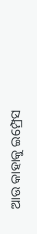ଆଉ କାହାକୁ ଇମ୍ପ୍ରେସ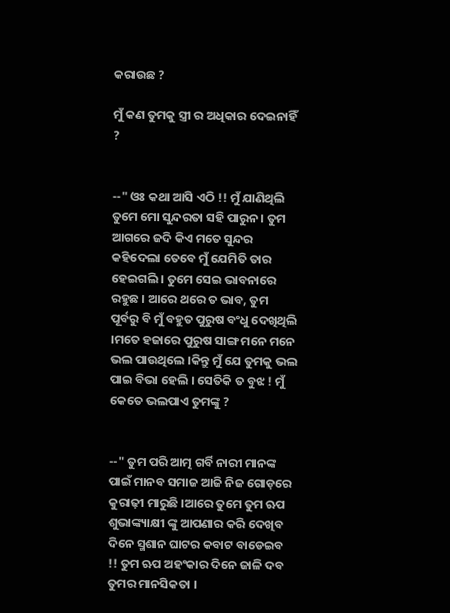କରାଉଛ ?

ମୁଁ କଣ ତୁମକୁ ସ୍ତ୍ରୀ ର ଅଧିକାର ଦେଇନାହିଁ ?


--" ଓଃ କଥା ଆସି ଏଠି !! ମୁଁ ଯାଣିଥିଲି ତୁମେ ମୋ ସୁନ୍ଦରତା ସହି ପାରୁନ । ତୁମ ଆଗରେ ଜଦି କିଏ ମତେ ସୁନ୍ଦର କହିଦେଲା ତେବେ ମୁଁ ଯେମିତି ତାର ହେଇଗଲି । ତୁମେ ସେଇ ଭାବନାରେ ରହୁଛ । ଆରେ ଥରେ ତ ଭାବ, ତୁମ ପୂର୍ବରୁ ବି ମୁଁ ବହୁତ ପୁରୁଷ ବଂଧୁ ଦେଖିଥିଲି ।ମତେ ହଜାରେ ପୁରୁଷ ସାଙ୍ଗ ମନେ ମନେ ଭଲ ପାଉଥିଲେ ।କିନ୍ତୁ ମୁଁ ଯେ ତୁମକୁ ଭଲ ପାଇ ବିଭା ହେଲି । ସେତିକି ତ ବୁଝ ! ମୁଁ କେତେ ଭଲପାଏ ତୁମଙ୍କୁ ?


--" ତୁମ ପରି ଆତ୍ମ ଗର୍ବି ନାରୀ ମାନଙ୍କ ପାଇଁ ମାନବ ସମାଜ ଆଜି ନିଜ ଗୋଡ଼ରେ କୁରାଢ଼ୀ ମାରୁଛି ।ଆରେ ତୁମେ ତୁମ ଋପ ଶୁଭାଙ୍କ୍ୟାକ୍ଷୀ ଙ୍କୁ ଆପଣାର କରି ଦେଖିବ ଦିନେ ସ୍ମଶାନ ଘାଟର କବାଟ ବାଡେଇବ !! ତୁମ ଋପ ଅହଂକାର ଦିନେ ଜାଳି ଦବ ତୁମର ମାନସିକତା ।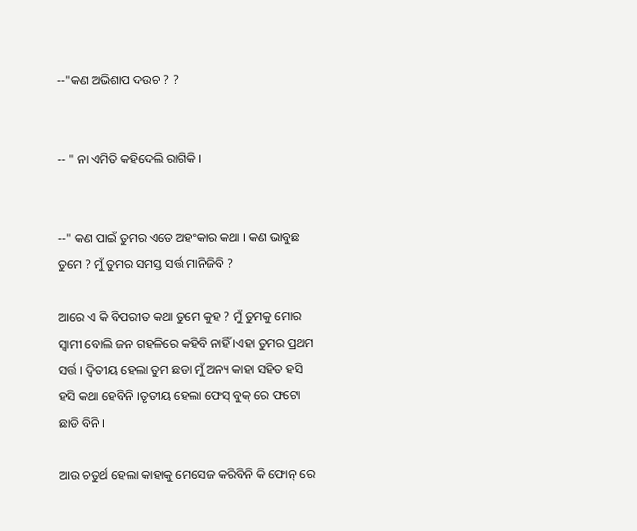--"କଣ ଅଭିଶାପ ଦଉଚ ? ?


-- " ନା ଏମିତି କହିଦେଲି ରାଗିକି ।


--" କଣ ପାଇଁ ତୁମର ଏତେ ଅହଂକାର କଥା । କଣ ଭାବୁଛ ତୁମେ ? ମୁଁ ତୁମର ସମସ୍ତ ସର୍ତ୍ତ ମାନିଜିବି ?

ଆରେ ଏ କି ବିପରୀତ କଥା ତୁମେ କୁହ ? ମୁଁ ତୁମକୁ ମୋର ସ୍ବାମୀ ବୋଲି ଜନ ଗହଳିରେ କହିବି ନାହିଁ ।ଏହା ତୁମର ପ୍ରଥମ ସର୍ତ୍ତ । ଦ୍ବିତୀୟ ହେଲା ତୁମ ଛଡା ମୁଁ ଅନ୍ୟ କାହା ସହିତ ହସି ହସି କଥା ହେବିନି ।ତୃତୀୟ ହେଲା ଫେସ୍ ବୁକ୍ ରେ ଫଟୋ ଛାଡି ବିନି ।

ଆଉ ଚତୁର୍ଥ ହେଲା କାହାକୁ ମେସେଜ କରିବିନି କି ଫୋନ୍ ରେ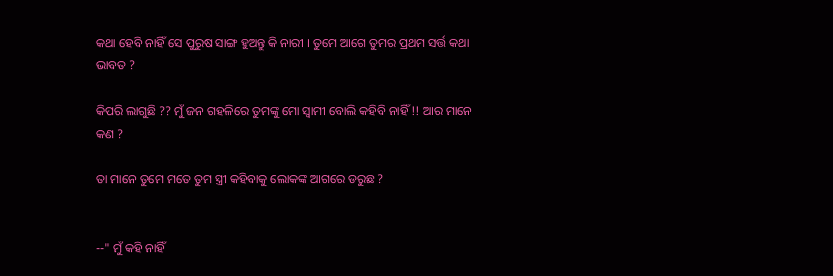କଥା ହେବି ନାହିଁ ସେ ପୁରୁଷ ସାଙ୍ଗ ହୁଅନ୍ତୁ କି ନାରୀ । ତୁମେ ଆଗେ ତୁମର ପ୍ରଥମ ସର୍ତ୍ତ କଥା ଭାବତ ?

କିପରି ଲାଗୁଛି ?? ମୁଁ ଜନ ଗହଳିରେ ତୁମଙ୍କୁ ମୋ ସ୍ବାମୀ ବୋଲି କହିବି ନାହିଁ !! ଆର ମାନେ କଣ ?

ତା ମାନେ ତୁମେ ମତେ ତୁମ ସ୍ତ୍ରୀ କହିବାକୁ ଲୋକଙ୍କ ଆଗରେ ଡରୁଛ ?


--" ମୁଁ କହି ନାହିଁ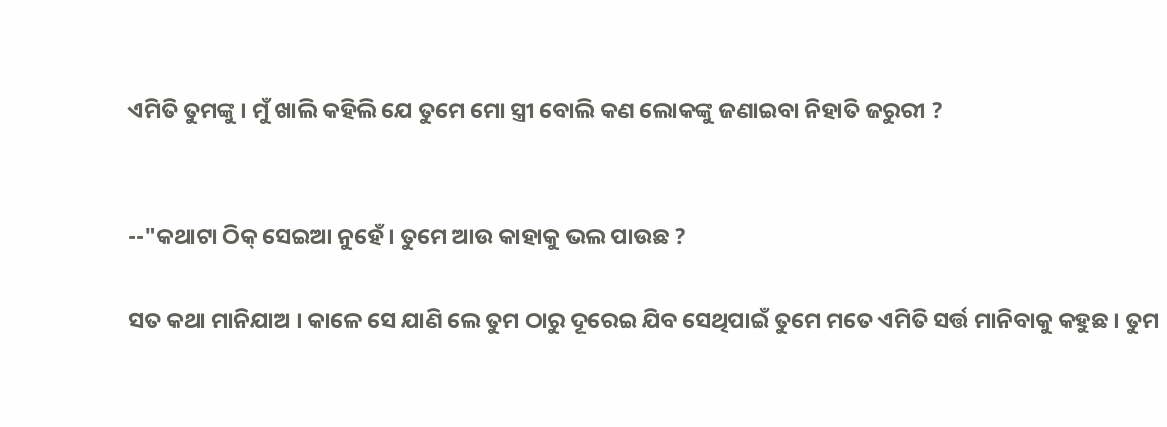ଏମିତି ତୁମଙ୍କୁ । ମୁଁ ଖାଲି କହିଲି ଯେ ତୁମେ ମୋ ସ୍ତ୍ରୀ ବୋଲି କଣ ଲୋକଙ୍କୁ ଜଣାଇବା ନିହାତି ଜରୁରୀ ?


--"କଥାଟା ଠିକ୍ ସେଇଆ ନୁହେଁ । ତୁମେ ଆଉ କାହାକୁ ଭଲ ପାଉଛ ?

ସତ କଥା ମାନିଯାଅ । କାଳେ ସେ ଯାଣି ଲେ ତୁମ ଠାରୁ ଦୂରେଇ ଯିବ ସେଥିପାଇଁ ତୁମେ ମତେ ଏମିତି ସର୍ତ୍ତ ମାନିବାକୁ କହୁଛ । ତୁମ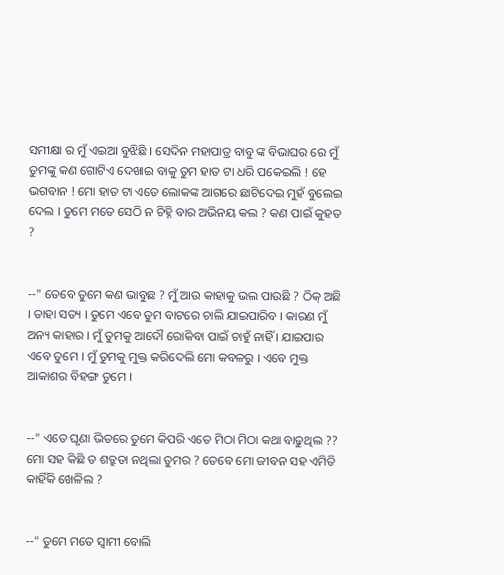ସମୀକ୍ଷା ର ମୁଁ ଏଇଆ ବୁଝିଛି । ସେଦିନ ମହାପାତ୍ର ବାବୁ ଙ୍କ ବିଭାଘର ରେ ମୁଁ ତୁମଙ୍କୁ କଣ ଗୋଟିଏ ଦେଖାଇ ବାକୁ ତୁମ ହାତ ଟା ଧରି ପକେଇଲି ! ହେ ଭଗବାନ ! ମୋ ହାତ ଟା ଏତେ ଲୋକଙ୍କ ଆଗରେ ଛାଟିଦେଇ ମୁହଁ ବୁଲେଇ ଦେଲ । ତୁମେ ମତେ ସେଠି ନ ଚିହ୍ନି ବାର ଅଭିନୟ କଲ ? କଣ ପାଇଁ କୁହତ ?


--" ତେବେ ତୁମେ କଣ ଭାବୁଛ ? ମୁଁ ଆଉ କାହାକୁ ଭଲ ପାଉଛି ? ଠିକ୍ ଅଛି । ତାହା ସତ୍ୟ । ତୁମେ ଏବେ ତୁମ ବାଟରେ ଚାଲି ଯାଇପାରିବ । କାରଣ ମୁଁ ଅନ୍ୟ କାହାର । ମୁଁ ତୁମକୁ ଆଦୌ ରୋକିବା ପାଇଁ ଚାହୁଁ ନାହିଁ । ଯାଇପାର ଏବେ ତୁମେ । ମୁଁ ତୁମକୁ ମୁକ୍ତ କରିଦେଲି ମୋ କବଳରୁ । ଏବେ ମୁକ୍ତ ଆକାଶର ବିହଙ୍ଗ ତୁମେ ।


--" ଏତେ ଘୃଣା ଭିତରେ ତୁମେ କିପରି ଏତେ ମିଠା ମିଠା କଥା ବାଢୁଥିଲ ?? ମୋ ସହ କିଛି ତ ଶତ୍ରୁତା ନଥିଲା ତୁମର ? ତେବେ ମୋ ଜୀବନ ସହ ଏମିତି କାହିଁକି ଖେଳିଲ ?


--" ତୁମେ ମତେ ସ୍ବାମୀ ବୋଲି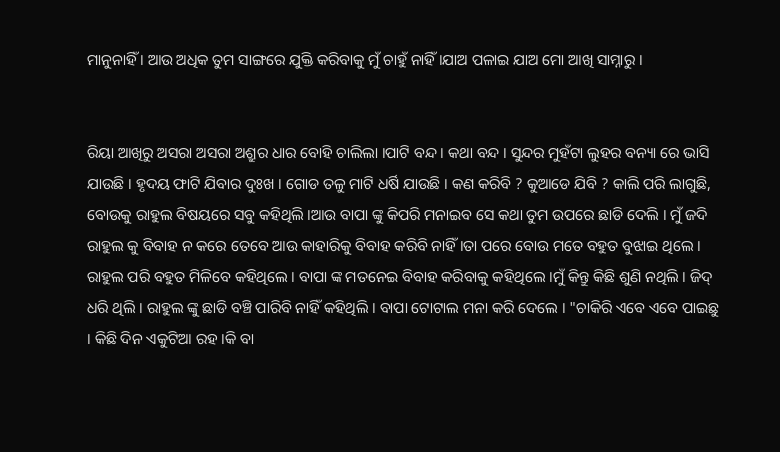ମାନୁନାହିଁ । ଆଉ ଅଧିକ ତୁମ ସାଙ୍ଗରେ ଯୁକ୍ତି କରିବାକୁ ମୁଁ ଚାହୁଁ ନାହିଁ ।ଯାଅ ପଳାଇ ଯାଅ ମୋ ଆଖି ସାମ୍ନାରୁ ।


ରିୟା ଆଖିରୁ ଅସରା ଅସରା ଅଶ୍ରୁର ଧାର ବୋହି ଚାଲିଲା ।ପାଟି ବନ୍ଦ । କଥା ବନ୍ଦ । ସୁନ୍ଦର ମୁହଁଟା ଲୁହର ବନ୍ୟା ରେ ଭାସି ଯାଉଛି । ହୃଦୟ ଫାଟି ଯିବାର ଦୁଃଖ । ଗୋଡ ତଳୁ ମାଟି ଧର୍ଷି ଯାଉଛି । କଣ କରିବି ? କୁଆଡେ ଯିବି ? କାଲି ପରି ଲାଗୁଛି, ବୋଉକୁ ରାହୁଲ ବିଷୟରେ ସବୁ କହିଥିଲି ।ଆଉ ବାପା ଙ୍କୁ କିପରି ମନାଇବ ସେ କଥା ତୁମ ଉପରେ ଛାଡି ଦେଲି । ମୁଁ ଜଦି ରାହୁଲ କୁ ବିବାହ ନ କରେ ତେବେ ଆଉ କାହାରିକୁ ବିବାହ କରିବି ନାହିଁ ।ତା ପରେ ବୋଉ ମତେ ବହୁତ ବୁଝାଇ ଥିଲେ । ରାହୁଲ ପରି ବହୁତ ମିଳିବେ କହିଥିଲେ । ବାପା ଙ୍କ ମତନେଇ ବିବାହ କରିବାକୁ କହିଥିଲେ ।ମୁଁ କିନ୍ତୁ କିଛି ଶୁଣି ନଥିଲି । ଜିଦ୍ ଧରି ଥିଲି । ରାହୁଲ ଙ୍କୁ ଛାଡି ବଞ୍ଚି ପାରିବି ନାହିଁ କହିଥିଲି । ବାପା ଟୋଟାଲ ମନା କରି ଦେଲେ । "ଚାକିରି ଏବେ ଏବେ ପାଇଛୁ । କିଛି ଦିନ ଏକୁଟିଆ ରହ ।କି ବା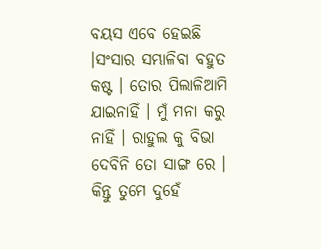ବୟସ ଏବେ ହେଇଛି ।ସଂସାର ସମ୍ଭାଳିବା ବହୁତ କଷ୍ଟ । ତୋର ପିଲାଳିଆମି ଯାଇନାହିଁ । ମୁଁ ମନା କରୁ ନାହିଁ । ରାହୁଲ କୁ ବିଭା ଦେବିନି ତୋ ସାଙ୍ଗ ରେ । କିନ୍ତୁ ତୁମେ ଦୁହେଁ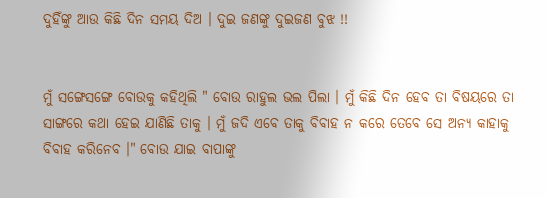ଦୁହିଁଙ୍କୁ ଆଉ କିଛି ଦିନ ସମୟ ଦିଅ । ଦୁଇ ଜଣଙ୍କୁ ଦୁଇଜଣ ବୁଝ !!


ମୁଁ ସଙ୍ଗେସଙ୍ଗେ ବୋଉକୁ କହିଥିଲି " ବୋଉ ରାହୁଲ ଭଲ ପିଲା । ମୁଁ କିଛି ଦିନ ହେବ ତା ବିଷୟରେ ତା ସାଙ୍ଗରେ କଥା ହେଇ ଯାଣିଛି ତାକୁ । ମୁଁ ଜଦି ଏବେ ତାକୁ ବିବାହ ନ କରେ ତେବେ ସେ ଅନ୍ୟ କାହାକୁ ବିବାହ କରିନେବ ।" ବୋଉ ଯାଇ ବାପାଙ୍କୁ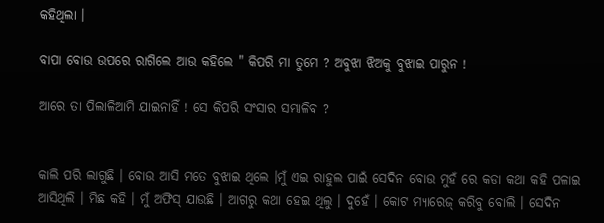କହିଥିଲା ।

ବାପା ବୋଉ ଉପରେ ରାଗିଲେ ଆଉ କହିଲେ " କିପରି ମା ତୁମେ ? ଅବୁଝା ଝିଅକୁ ବୁଝାଇ ପାରୁନ !

ଆରେ ତା ପିଲାଳିଆମି ଯାଇନାହିଁ ! ସେ କିପରି ସଂସାର ସମ୍ଭାଳିବ ?


କାଲି ପରି ଲାଗୁଛି । ବୋଉ ଆସି ମତେ ବୁଝାଇ ଥିଲେ ।ମୁଁ ଏଇ ରାହୁଲ ପାଇଁ ସେଦିନ ବୋଉ ମୁହଁ ରେ କଡା କଥା କହି ପଳାଇ ଆସିଥିଲି । ମିଛ କହି । ମୁଁ ଅଫିସ୍ ଯାଉଛି । ଆଗରୁ କଥା ହେଇ ଥିଲୁ । ଦୁହେଁ । କୋଟ ମ୍ୟାରେଜ୍ କରିବୁ ବୋଲି । ସେଦିନ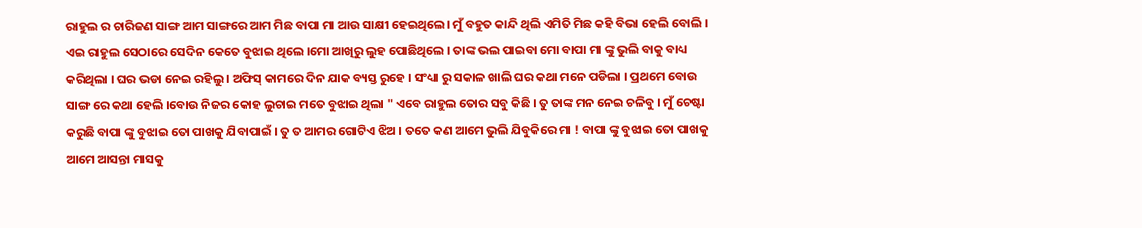ରାହୁଲ ର ଚାରିଜଣ ସାଙ୍ଗ ଆମ ସାଙ୍ଗରେ ଆମ ମିଛ ବାପା ମା ଆଉ ସାକ୍ଷୀ ହେଇଥିଲେ। ମୁଁ ବହୁତ କାନ୍ଦି ଥିଲି ଏମିତି ମିଛ କହି ବିଭା ହେଲି ବୋଲି । ଏଇ ରାହୁଲ ସେଠାରେ ସେଦିନ କେତେ ବୁଝାଇ ଥିଲେ ।ମୋ ଆଖିରୁ ଲୁହ ପୋଛିଥିଲେ । ତାଙ୍କ ଭଲ ପାଇବା ମୋ ବାପା ମା ଙ୍କୁ ଭୁଲି ବାକୁ ବାଧ୍ୟ କରିଥିଲା । ଘର ଭଡା ନେଇ ରହିଲୁ । ଅଫିସ୍ କାମରେ ଦିନ ଯାକ ବ୍ୟସ୍ତ ରୁହେ । ସଂଧ୍ୟା ରୁ ସକାଳ ଖାଲି ଘର କଥା ମନେ ପଡିଲା । ପ୍ରଥମେ ବୋଉ ସାଙ୍ଗ ରେ କଥା ହେଲି ।ବୋଉ ନିଜର କୋହ ଲୁଚାଇ ମତେ ବୁଝାଇ ଥିଲା " ଏବେ ରାହୁଲ ତୋର ସବୁ କିଛି । ତୁ ତାଙ୍କ ମନ ନେଇ ଚଳିବୁ । ମୁଁ ଚେଷ୍ଟା କରୁଛି ବାପା ଙ୍କୁ ବୁଝାଇ ତୋ ପାଖକୁ ଯିବାପାଇଁ । ତୁ ତ ଆମର ଗୋଟିଏ ଝିଅ । ତତେ କଣ ଆମେ ଭୁଲି ଯିବୁକିରେ ମା ! ବାପା ଙ୍କୁ ବୁଝାଇ ତୋ ପାଖକୁ ଆମେ ଆସନ୍ତା ମାସକୁ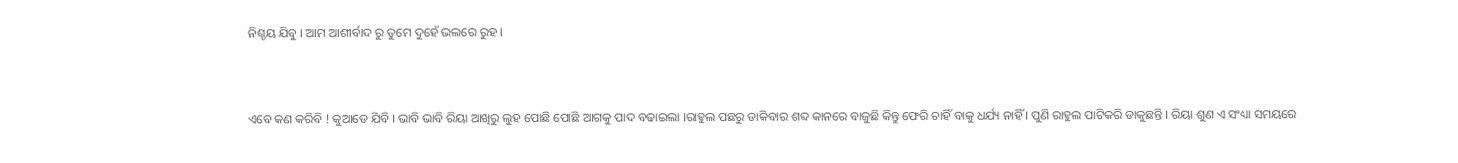ନିଶ୍ଚୟ ଯିବୁ । ଆମ ଆଶୀର୍ବାଦ ରୁ ତୁମେ ଦୁହେଁ ଭଲରେ ରୁହ ।


ଏବେ କଣ କରିବି ! କୁଆଡେ ଯିବି । ଭାବି ଭାବି ରିୟା ଆଖିରୁ ଲୁହ ପୋଛି ପୋଛି ଆଗକୁ ପାଦ ବଢାଇଲା ।ରାହୁଲ ପଛରୁ ଡାକିବାର ଶବ୍ଦ କାନରେ ବାଜୁଛି କିନ୍ତୁ ଫେରି ଚାହିଁ ବାକୁ ଧର୍ଯ୍ୟ ନାହିଁ । ପୁଣି ରାହୁଲ ପାଟିକରି ଡାକୁଛନ୍ତି । ରିୟା ଶୁଣ ଏ ସଂଧ୍ୟା ସମୟରେ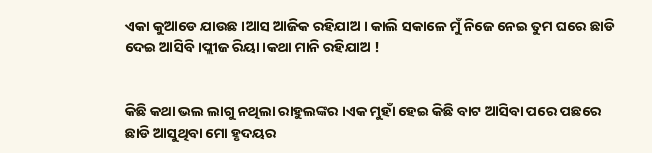ଏକା କୁଆଡେ ଯାଉଛ ।ଆସ ଆଜିକ ରହିଯାଅ । କାଲି ସକାଳେ ମୁଁ ନିଜେ ନେଇ ତୁମ ଘରେ ଛାଡି ଦେଇ ଆସିବି ।ପ୍ଲୀଜ ରିୟା ।କଥା ମାନି ରହିଯାଅ !


କିଛି କଥା ଭଲ ଲାଗୁ ନଥିଲା ରାହୁଲଙ୍କର ।ଏକ ମୁହାଁ ହେଇ କିଛି ବାଟ ଆସିବା ପରେ ପଛରେ ଛାଡି ଆସୁଥିବା ମୋ ହୃଦୟର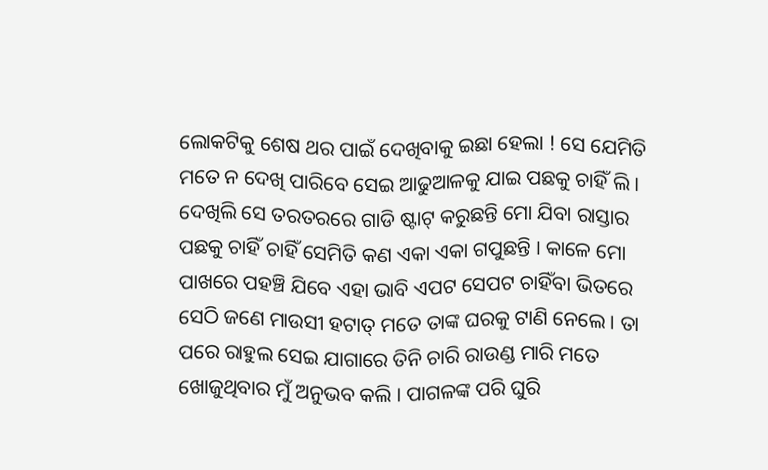ଲୋକଟିକୁ ଶେଷ ଥର ପାଇଁ ଦେଖିବାକୁ ଇଛା ହେଲା ! ସେ ଯେମିତି ମତେ ନ ଦେଖି ପାରିବେ ସେଇ ଆଢୁଆଳକୁ ଯାଇ ପଛକୁ ଚାହିଁ ଲି । ଦେଖିଲି ସେ ତରତରରେ ଗାଡି ଷ୍ଟାଟ୍ କରୁଛନ୍ତି ମୋ ଯିବା ରାସ୍ତାର ପଛକୁ ଚାହିଁ ଚାହିଁ ସେମିତି କଣ ଏକା ଏକା ଗପୁଛନ୍ତି । କାଳେ ମୋ ପାଖରେ ପହଞ୍ଚି ଯିବେ ଏହା ଭାବି ଏପଟ ସେପଟ ଚାହିଁବା ଭିତରେ ସେଠି ଜଣେ ମାଉସୀ ହଟାତ୍ ମତେ ତାଙ୍କ ଘରକୁ ଟାଣି ନେଲେ । ତା ପରେ ରାହୁଲ ସେଇ ଯାଗାରେ ତିନି ଚାରି ରାଉଣ୍ଡ ମାରି ମତେ ଖୋଜୁଥିବାର ମୁଁ ଅନୁଭବ କଲି । ପାଗଳଙ୍କ ପରି ଘୁରି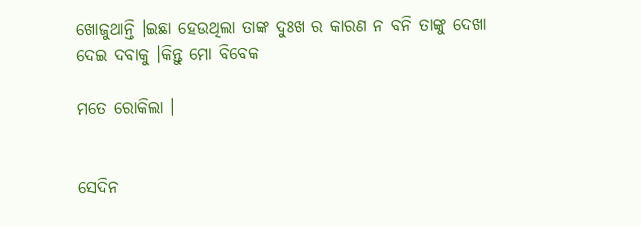ଖୋଜୁଥାନ୍ତି ।ଇଛା ହେଉଥିଲା ତାଙ୍କ ଦୁଃଖ ର କାରଣ ନ ବନି ତାଙ୍କୁ ଦେଖା ଦେଇ ଦବାକୁ ।କିନ୍ତୁ ମୋ ବିବେକ

ମତେ ରୋକିଲା ।


ସେଦିନ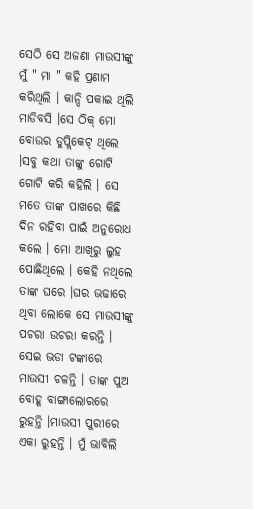ସେଠି ସେ ଅଜଣା ମାଉସୀଙ୍କୁ ମୁଁ " ମା " କହି ପ୍ରଣାମ କରିଥିଲି । କାନ୍ଦି ପକାଇ ଥିଲି ମାଡିବସି ।ସେ ଠିକ୍ ମୋ ବୋଉର ଡୁପ୍ଲିକେଟ୍ ଥିଲେ ।ସବୁ କଥା ତାଙ୍କୁ ଗୋଟି ଗୋଟି କରି କହିଲି । ସେ ମତେ ତାଙ୍କ ପାଖରେ କିଛି ଦିନ ରହିବା ପାଇଁ ଅନୁରୋଧ କଲେ । ମୋ ଆଖିରୁ ଲୁହ ପୋଛିଥିଲେ । କେହି ନଥିଲେ ତାଙ୍କ ଘରେ ।ଘର ଭଢାରେ ଥିବା ଲୋକେ ସେ ମାଉସୀଙ୍କୁ ପଚରା ଉଚରା କରନ୍ତି । ସେଇ ଭଡା ଟଙ୍କାରେ ମାଉସୀ ଚଳନ୍ତି । ତାଙ୍କ ପୁଅ ବୋହୂ ବାଙ୍ଗାଲୋରରେ ରୁହନ୍ତି ।ମାଉସୀ ପୁରୀରେ ଏକା ରୁହନ୍ତି । ମୁଁ ଭାବିଲି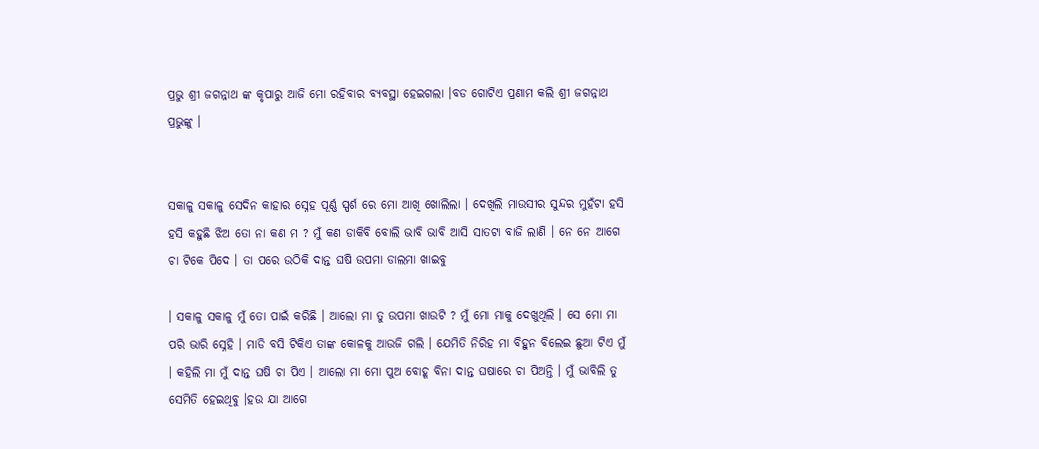ପ୍ରଭୁ ଶ୍ରୀ ଜଗନ୍ନାଥ ଙ୍କ କୃପାରୁ ଆଜି ମୋ ରହିବାର ବ୍ୟବସ୍ଥା ହେଇଗଲା ।ବଡ ଗୋଟିଏ ପ୍ରଣାମ କଲି ଶ୍ରୀ ଜଗନ୍ନାଥ ପ୍ରଭୁଙ୍କୁ ।


ସକାଳୁ ସକାଳୁ ସେଦିନ କାହାର ସ୍ନେହ ପୂର୍ଣ୍ଣ ସ୍ପର୍ଶ ରେ ମୋ ଆଖି ଖୋଲିଲା । ଦେଖିଲି ମାଉସୀର ସୁନ୍ଦର ମୁହଁଟା ହସି ହସି କହୁଛି ଝିଅ ତୋ ନା କଣ ମ ? ମୁଁ କଣ ଡାକିବି ବୋଲି ଭାବି ଭାବି ଆସି ସାତଟା ବାଜି ଲାଣି । ନେ ନେ ଆଗେ ଚା ଟିକେ ପିଦେ । ତା ପରେ ଉଠିକି ଦାନ୍ତ ଘଷି ଉପମା ଡାଲମା ଖାଇବୁ

। ସକାଳୁ ସକାଳୁ ମୁଁ ତୋ ପାଇଁ କରିଛି । ଆଲୋ ମା ତୁ ଉପମା ଖାଉଟି ? ମୁଁ ମୋ ମାକୁ ଦେଖୁଥିଲି । ସେ ମୋ ମା ପରି ଭାରି ସ୍ନେହି । ମାଡି ବସି ଟିକିଏ ତାଙ୍କ କୋଳକୁ ଆଉଜି ଗଲି । ଯେମିତି ନିରିହ ମା ବିହୁନ ବିଲେଇ ଛୁଆ ଟିଏ ମୁଁ । କହିଲି ମା ମୁଁ ଦାନ୍ତ ଘଷି ଚା ପିଏ । ଆଲୋ ମା ମୋ ପୁଅ ବୋହୂ ବିନା ଦାନ୍ତ ଘଷାରେ ଚା ପିଅନ୍ତି । ମୁଁ ଭାବିଲି ତୁ ସେମିତି ହେଇଥିବୁ ।ହଉ ଯା ଆଗେ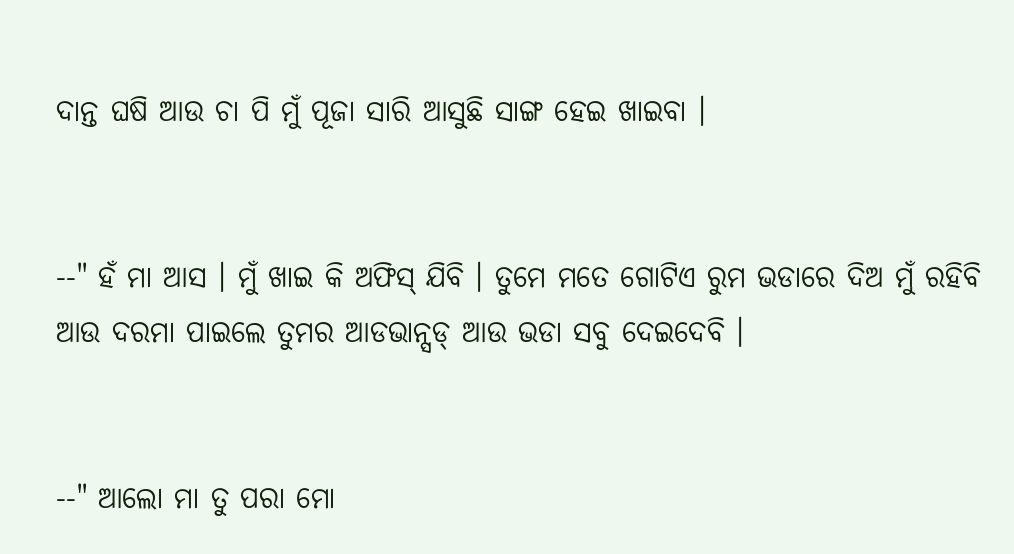ଦାନ୍ତ ଘଷି ଆଉ ଚା ପି ମୁଁ ପୂଜା ସାରି ଆସୁଛି ସାଙ୍ଗ ହେଇ ଖାଇବା ।


--" ହଁ ମା ଆସ । ମୁଁ ଖାଇ କି ଅଫିସ୍ ଯିବି । ତୁମେ ମତେ ଗୋଟିଏ ରୁମ ଭଡାରେ ଦିଅ ମୁଁ ରହିବି ଆଉ ଦରମା ପାଇଲେ ତୁମର ଆଡଭାନ୍ସଡ୍ ଆଉ ଭଡା ସବୁ ଦେଇଦେବି ।


--" ଆଲୋ ମା ତୁ ପରା ମୋ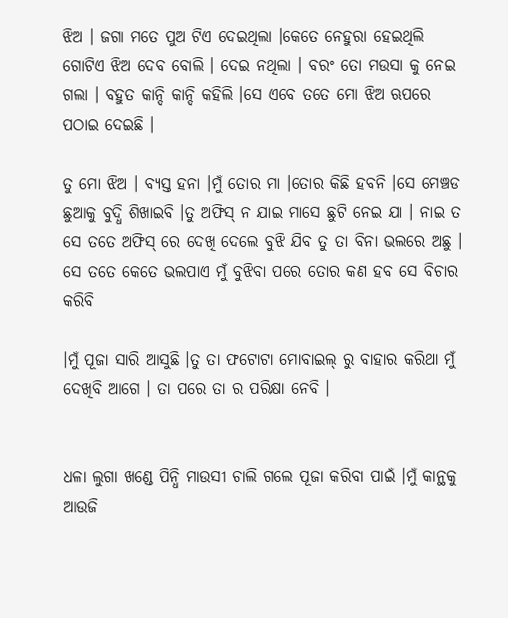ଝିଅ । ଜଗା ମତେ ପୁଅ ଟିଏ ଦେଇଥିଲା ।କେତେ ନେହୁରା ହେଇଥିଲି ଗୋଟିଏ ଝିଅ ଦେବ ବୋଲି । ଦେଇ ନଥିଲା । ବରଂ ତୋ ମଉସା କୁ ନେଇ ଗଲା । ବହୁତ କାନ୍ଦି କାନ୍ଦି କହିଲି ।ସେ ଏବେ ତତେ ମୋ ଝିଅ ଋପରେ ପଠାଇ ଦେଇଛି ।

ତୁ ମୋ ଝିଅ । ବ୍ୟସ୍ତ ହନା ।ମୁଁ ତୋର ମା ।ତୋର କିଛି ହବନି ।ସେ ମେଞ୍ଚଡ ଛୁଆକୁ ବୁଦ୍ଧି ଶିଖାଇବି ।ତୁ ଅଫିସ୍ ନ ଯାଇ ମାସେ ଛୁଟି ନେଇ ଯା । ନାଇ ତ ସେ ତତେ ଅଫିସ୍ ରେ ଦେଖି ଦେଲେ ବୁଝି ଯିବ ତୁ ତା ବିନା ଭଲରେ ଅଛୁ । ସେ ତତେ କେତେ ଭଲପାଏ ମୁଁ ବୁଝିବା ପରେ ତୋର କଣ ହବ ସେ ବିଚାର କରିବି

।ମୁଁ ପୂଜା ସାରି ଆସୁଛି ।ତୁ ତା ଫଟୋଟା ମୋବାଇଲ୍ ରୁ ବାହାର କରିଥା ମୁଁ ଦେଖିବି ଆଗେ । ତା ପରେ ତା ର ପରିକ୍ଷା ନେବି ।


ଧଳା ଲୁଗା ଖଣ୍ଡେ ପିନ୍ଧି ମାଉସୀ ଚାଲି ଗଲେ ପୂଜା କରିବା ପାଇଁ ।ମୁଁ କାନ୍ଥକୁ ଆଉଜି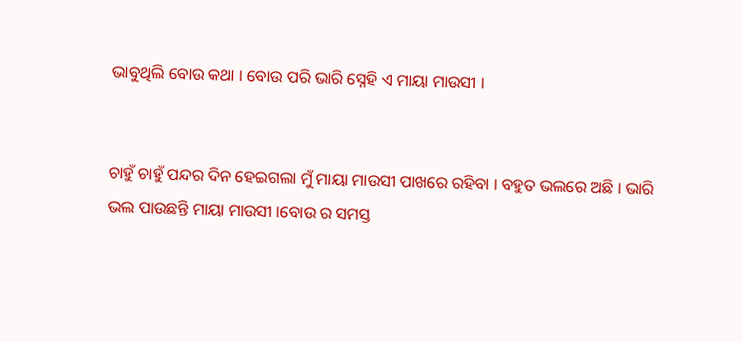ଭାବୁଥିଲି ବୋଉ କଥା । ବୋଉ ପରି ଭାରି ସ୍ନେହି ଏ ମାୟା ମାଉସୀ ।


ଚାହୁଁ ଚାହୁଁ ପନ୍ଦର ଦିନ ହେଇଗଲା ମୁଁ ମାୟା ମାଉସୀ ପାଖରେ ରହିବା । ବହୁତ ଭଲରେ ଅଛି । ଭାରି ଭଲ ପାଉଛନ୍ତି ମାୟା ମାଉସୀ ।ବୋଉ ର ସମସ୍ତ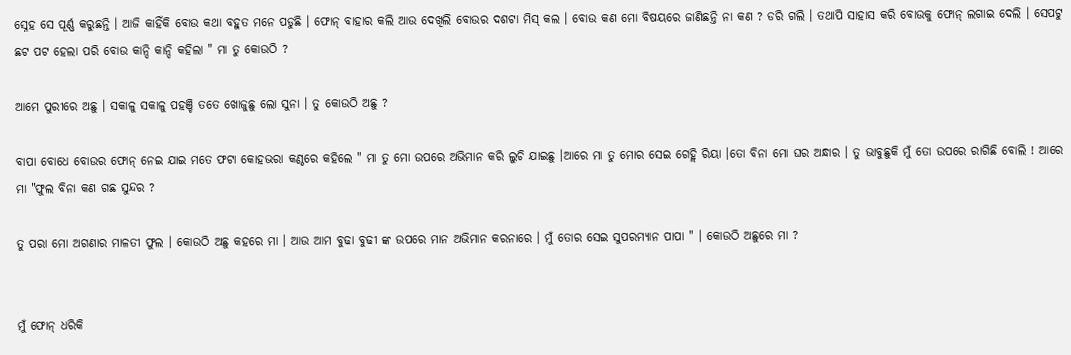ସ୍ନେହ ସେ ପୂର୍ଣ୍ଣ କରୁଛନ୍ତି । ଆଜି କାହିଁକି ବୋଉ କଥା ବହୁତ ମନେ ପଡୁଛି । ଫୋନ୍ ବାହାର କଲି ଆଉ ଦେଖିଲି ବୋଉର ଦଶଟା ମିସ୍ କଲ । ବୋଉ କଣ ମୋ ବିଷୟରେ ଜାଣିଛନ୍ତି ନା କଣ ? ଡରି ଗଲି । ତଥାପି ସାହାସ କରି ବୋଉକୁ ଫୋନ୍ ଲଗାଇ ଦେଲି । ସେପଟୁ ଛଟ ପଟ ହେଲା ପରି ବୋଉ କାନ୍ଦି କାନ୍ଦି କହିଲା " ମା ତୁ କୋଉଠି ?

ଆମେ ପୁରୀରେ ଅଛୁ । ସକାଳୁ ସକାଳୁ ପହଞ୍ଚି ତତେ ଖୋଜୁଛୁ ଲୋ ସୁନା । ତୁ କୋଉଠି ଅଛୁ ?

ବାପା ବୋଧେ ବୋଉର ଫୋନ୍ ନେଇ ଯାଇ ମତେ ଫଟା କୋହଭରା କଣ୍ଠରେ କହିଲେ " ମା ତୁ ମୋ ଉପରେ ଅଭିମାନ କରି ଲୁଚି ଯାଇଛୁ ।ଆରେ ମା ତୁ ମୋର ସେଇ ଗେହ୍ଲି ରିୟା ।ତୋ ବିନା ମୋ ଘର ଅନ୍ଧାର । ତୁ ଭାବୁଛୁକି ମୁଁ ତୋ ଉପରେ ରାଗିଛି ବୋଲି ! ଆରେ ମା "ଫୁଲ ବିନା କଣ ଗଛ ସୁନ୍ଦର ?

ତୁ ପରା ମୋ ଅଗଣାର ମାଳତୀ ଫୁଲ । କୋଉଠି ଅଛୁ କହରେ ମା । ଆଉ ଆମ ବୁଢା ବୁଢୀ ଙ୍କ ଉପରେ ମାନ ଅଭିମାନ କରନାରେ । ମୁଁ ତୋର ସେଇ ସୁପରମ୍ୟାନ ପାପା " । କୋଉଠି ଅଛୁରେ ମା ?


ମୁଁ ଫୋନ୍ ଧରିକି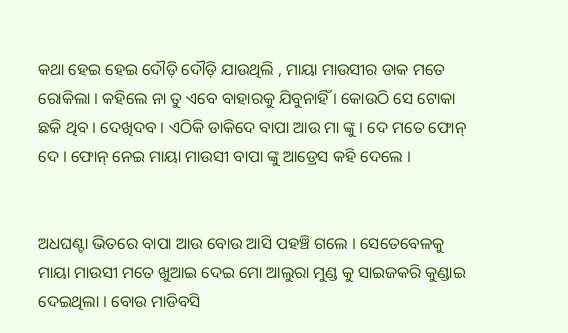କଥା ହେଇ ହେଇ ଦୌଡ଼ି ଦୌଡ଼ି ଯାଉଥିଲି , ମାୟା ମାଉସୀର ଡାକ ମତେ ରୋକିଲା । କହିଲେ ନା ତୁ ଏବେ ବାହାରକୁ ଯିବୁନାହିଁ । କୋଉଠି ସେ ଟୋକା ଛକି ଥିବ । ଦେଖିଦବ । ଏଠିକି ଡାକିଦେ ବାପା ଆଉ ମା ଙ୍କୁ । ଦେ ମତେ ଫୋନ୍ ଦେ । ଫୋନ୍ ନେଇ ମାୟା ମାଉସୀ ବାପା ଙ୍କୁ ଆଡ୍ରେସ କହି ଦେଲେ ।


ଅଧଘଣ୍ଟା ଭିତରେ ବାପା ଆଉ ବୋଉ ଆସି ପହଞ୍ଚି ଗଲେ । ସେତେବେଳକୁ ମାୟା ମାଉସୀ ମତେ ଖୁଆଇ ଦେଇ ମୋ ଆଲୁରା ମୁଣ୍ଡ କୁ ସାଇଜକରି କୁଣ୍ଡାଇ ଦେଇଥିଲା । ବୋଉ ମାଡିବସି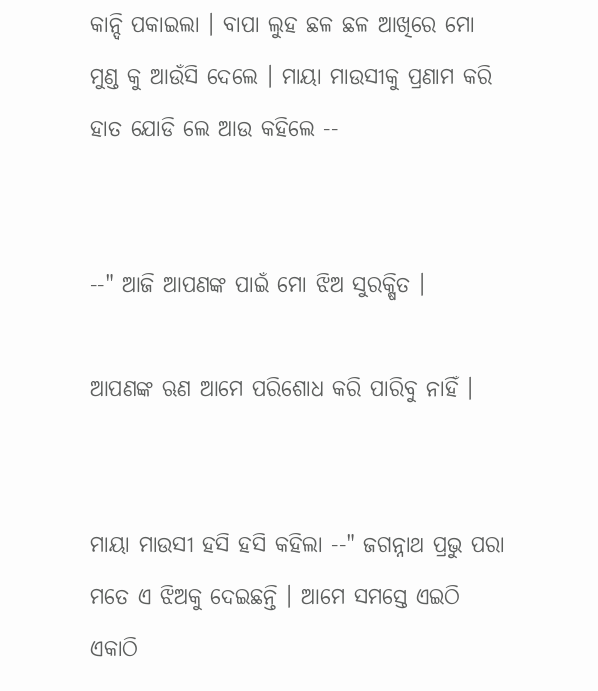କାନ୍ଦି ପକାଇଲା । ବାପା ଲୁହ ଛଳ ଛଳ ଆଖିରେ ମୋ ମୁଣ୍ଡ କୁ ଆଉଁସି ଦେଲେ । ମାୟା ମାଉସୀକୁ ପ୍ରଣାମ କରି ହାତ ଯୋଡି ଲେ ଆଉ କହିଲେ --


--" ଆଜି ଆପଣଙ୍କ ପାଇଁ ମୋ ଝିଅ ସୁରକ୍ଷିତ ।

ଆପଣଙ୍କ ଋଣ ଆମେ ପରିଶୋଧ କରି ପାରିବୁ ନାହିଁ ।


ମାୟା ମାଉସୀ ହସି ହସି କହିଲା --" ଜଗନ୍ନାଥ ପ୍ରଭୁ ପରା ମତେ ଏ ଝିଅକୁ ଦେଇଛନ୍ତି । ଆମେ ସମସ୍ତେ ଏଇଠି ଏକାଠି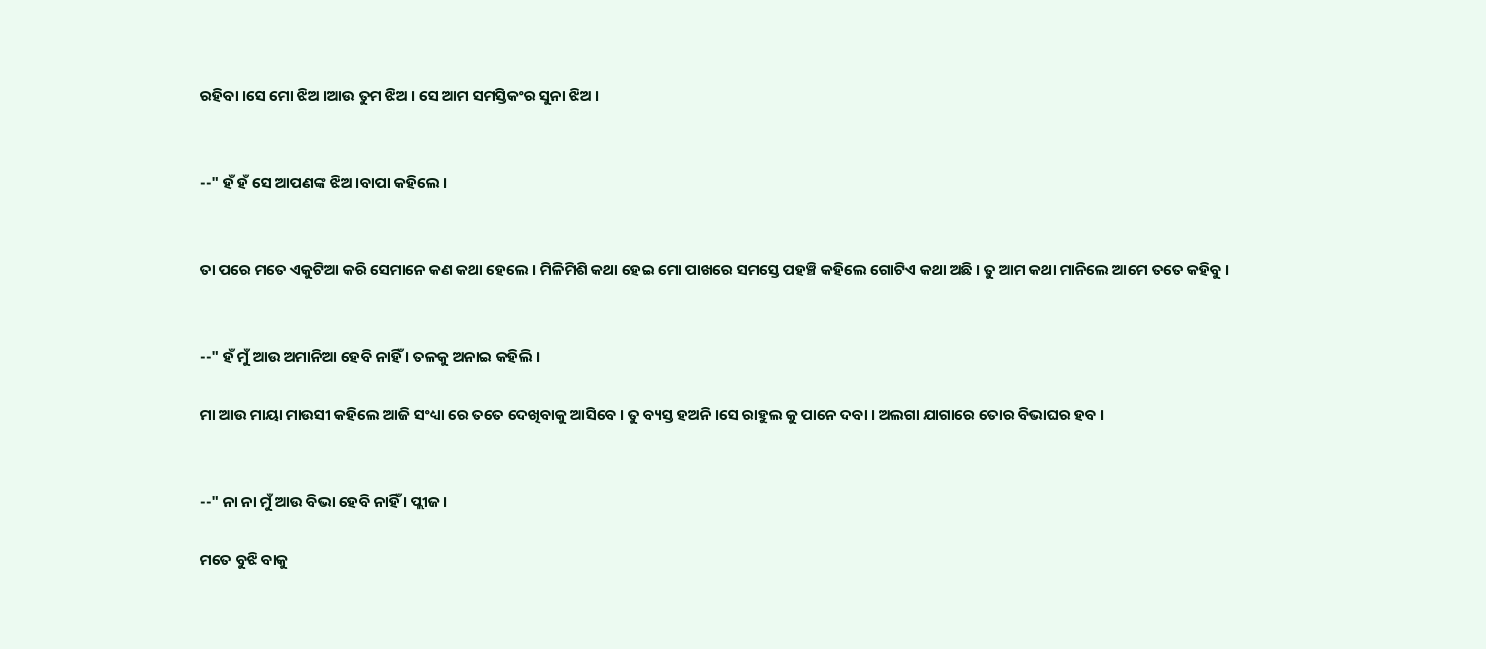ରହିବା ।ସେ ମୋ ଝିଅ ।ଆଉ ତୁମ ଝିଅ । ସେ ଆମ ସମସ୍ତିକଂର ସୁନା ଝିଅ ।


--" ହଁ ହଁ ସେ ଆପଣଙ୍କ ଝିଅ ।ବାପା କହିଲେ ।


ତା ପରେ ମତେ ଏକୁଟିଆ କରି ସେମାନେ କଣ କଥା ହେଲେ । ମିଳିମିଶି କଥା ହେଇ ମୋ ପାଖରେ ସମସ୍ତେ ପହଞ୍ଚି କହିଲେ ଗୋଟିଏ କଥା ଅଛି । ତୁ ଆମ କଥା ମାନିଲେ ଆମେ ତତେ କହିବୁ ।


--" ହଁ ମୁଁ ଆଉ ଅମାନିଆ ହେବି ନାହିଁ । ତଳକୁ ଅନାଇ କହିଲି ।

ମା ଆଉ ମାୟା ମାଉସୀ କହିଲେ ଆଜି ସଂଧ୍ୟା ରେ ତତେ ଦେଖିବାକୁ ଆସିବେ । ତୁ ବ୍ୟସ୍ତ ହଅନି ।ସେ ରାହୁଲ କୁ ପାନେ ଦବା । ଅଲଗା ଯାଗାରେ ତୋର ବିଭାଘର ହବ ।


--" ନା ନା ମୁଁ ଆଉ ବିଭା ହେବି ନାହିଁ । ପ୍ଲୀଜ ।

ମତେ ବୁଝି ବାକୁ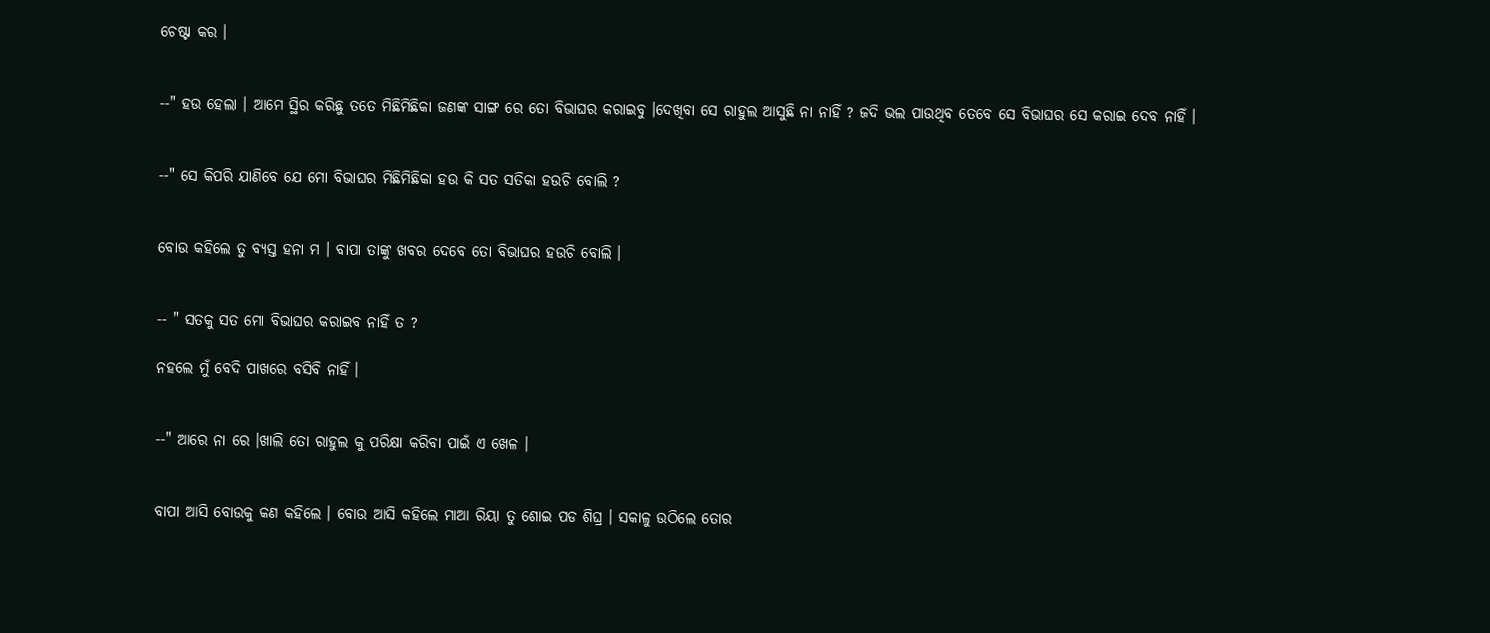ଚେଷ୍ଟା କର ।


--" ହଉ ହେଲା । ଆମେ ସ୍ଥିର କରିଛୁ ତତେ ମିଛିମିଛିକା ଜଣଙ୍କ ସାଙ୍ଗ ରେ ତୋ ବିଭାଘର କରାଇବୁ ।ଦେଖିବା ସେ ରାହୁଲ ଆସୁଛି ନା ନାହିଁ ? ଜଦି ଭଲ ପାଉଥିବ ତେବେ ସେ ବିଭାଘର ସେ କରାଇ ଦେବ ନାହିଁ ।


--" ସେ କିପରି ଯାଣିବେ ଯେ ମୋ ବିଭାଘର ମିଛିମିଛିକା ହଉ କି ସତ ସତିକା ହଉଚି ବୋଲି ?


ବୋଉ କହିଲେ ତୁ ବ୍ୟସ୍ତ ହନା ମ । ବାପା ତାଙ୍କୁ ଖବର ଦେବେ ତୋ ବିଭାଘର ହଉଚି ବୋଲି ।


-- " ସତକୁ ସତ ମୋ ବିଭାଘର କରାଇବ ନାହିଁ ତ ?

ନହଲେ ମୁଁ ବେଦି ପାଖରେ ବସିବି ନାହିଁ ।


--" ଆରେ ନା ରେ ।ଖାଲି ତୋ ରାହୁଲ କୁ ପରିକ୍ଷା କରିବା ପାଇଁ ଏ ଖେଳ ।


ବାପା ଆସି ବୋଉକୁ କଣ କହିଲେ । ବୋଉ ଆସି କହିଲେ ମାଆ ରିୟା ତୁ ଶୋଇ ପଡ ଶିଘ୍ର । ସକାଳୁ ଉଠିଲେ ତୋର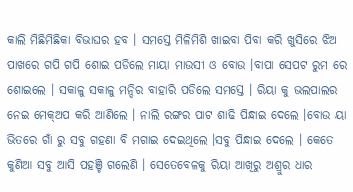କାଲି ମିଛିମିଛିକା ବିଭାଘର ହବ । ସମସ୍ତେ ମିଳିମିଶି ଖାଇବା ପିବା କରି ଖୁସିରେ ଝିଅ ପାଖରେ ଗପି ଗପି ଶୋଇ ପଡିଲେ ମାୟା ମାଉସୀ ଓ ବୋଉ ।ବାପା ସେପଟ ରୁମ ରେ ଶୋଇଲେ । ସକାଳୁ ସକାଳୁ ମନ୍ଦିର ବାହାରି ପଡିଲେ ସମସ୍ତେ । ରିୟା କୁ ଭଲପାଲର ନେଇ ମେକ୍ଅପ କରି ଆଣିଲେ । ନାଲି ରଙ୍ଗର ପାଟ ଶାଢି ପିନ୍ଧାଇ ଦେଲେ ।ବୋଉ ୟା ଭିତରେ ଗାଁ ରୁ ସବୁ ଗହଣା ବି ମଗାଇ ଦେଇଥିଲେ ।ସବୁ ପିନ୍ଧାଇ ଦେଲେ । କେତେ କୁଣିଆ ସବୁ ଆସି ପହଞ୍ଚି ଗଲେଣି । ସେତେବେଳକୁ ରିୟା ଆଖିରୁ ଅଶ୍ରୁର ଧାର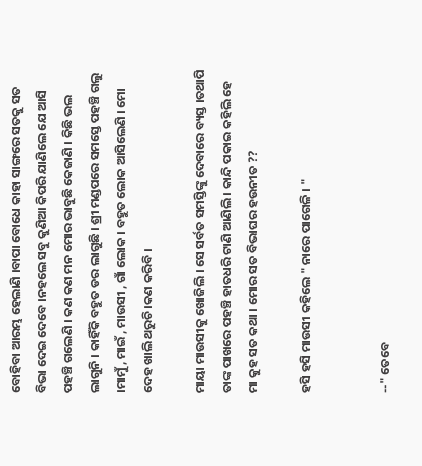ବୋହିବା ଆରମ୍ଭ ହେଲାଣି ।ବାପା ବୋଧେ କାହା ସାଙ୍ଗରେ ସତକୁ ସତ ବିଭା ଦେଇ ଦେବେ ।ନହଲେ ସବୁ କୁଣିଆ କିପରି ଯାଣିଲେ ଯେ ଆସି ପହଞ୍ଚି ଗଲେଣି । କଣ କଣ ମନ ମୋର ଭାବୁଛି କେଜାଣି । କିଛି ଭଲ ଲାଗୁନି । କାହିଁକି ବହୁତ ଡର ଲାଗୁଛି । ଶ୍ରୀ ମଣ୍ଡପରେ ସମସ୍ତେ ପହଞ୍ଚି ଗଲୁ ।ମାମୁଁ , ମାଇଁ , ମାଉସୀ , ଗାଁ ଲୋକ । ବହୁତ ଲୋକ ଆସିଲେଣି । ମୋ ଦେହ ଖାଲି ଥରୁଚି ।କଣ କରିବି ।

ମାୟା ମାଉସୀକୁ ଖୋଜିଲି । ସେ ସର୍ବତ ସମସ୍ତିଙ୍କୁ ଦେବାରେ ବ୍ୟସ୍ତ ।ତଥାପି ତାଙ୍କ ପାଖରେ ପହଞ୍ଚି ହାତଧରି ଟାଣି ଆଣିଲି । କାନ୍ଦି ପକାଇ କହିଲି ହେ ମା କୁହ ସତ କଥା । ମୋର ସତ ବିଭାଘର ହଉନୀତ ??

ହସି ହସି ମାଉସୀ କହିଲେ " ନାରେ ପାଗେଳି । "


--" ତେବେ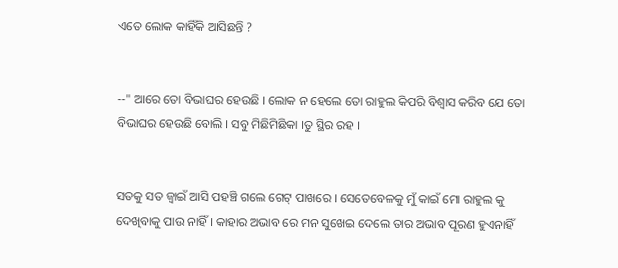ଏତେ ଲୋକ କାହିଁକି ଆସିଛନ୍ତି ?


--" ଆରେ ତୋ ବିଭାଘର ହେଉଛି । ଲୋକ ନ ହେଲେ ତୋ ରାହୁଲ କିପରି ବିଶ୍ବାସ କରିବ ଯେ ତୋ ବିଭାଘର ହେଉଛି ବୋଲି । ସବୁ ମିଛିମିଛିକା ।ତୁ ସ୍ଥିର ରହ ।


ସତକୁ ସତ ଜ୍ବାଇଁ ଆସି ପହଞ୍ଚି ଗଲେ ଗେଟ୍ ପାଖରେ । ସେତେବେଳକୁ ମୁଁ କାଇଁ ମୋ ରାହୁଲ କୁ ଦେଖିବାକୁ ପାଉ ନାହିଁ । କାହାର ଅଭାବ ରେ ମନ ସୁଖେଇ ଦେଲେ ତାର ଅଭାବ ପୂରଣ ହୁଏନାହିଁ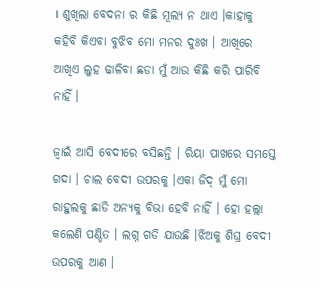। ଶୁଖିଲା ବେଦନା ର କିଛି ମୂଲ୍ୟ ନ ଥାଏ ।କାହାକୁ କହିବି କିଏବା ବୁଝିବ ମୋ ମନର ଦୁଃଖ । ଆଖିରେ ଆଖିଏ ଲୁହ ଢାଳିବା ଛଡା ମୁଁ ଆଉ କିଛି କରି ପାରିବି ନାହିଁ ।

ଜ୍ବାଇଁ ଆସି ବେଦୀରେ ବସିଛନ୍ତି । ରିୟା ପାଖରେ ସମସ୍ତେ ଗଦା । ଚାଲ ବେଦୀ ଉପରକୁ ।ଏକା ଜିଦ୍ ମୁଁ ମୋ ରାହୁଲକୁ ଛାଡି ଅନ୍ୟକୁ ବିଭା ହେବି ନାହିଁ । ହୋ ହଲ୍ଲା କଲେଣି ପଣ୍ଡିତ । ଲଗ୍ନ ଗଡି ଯାଉଛି ।ଝିଅକୁ ଶିଘ୍ର ବେଦୀ ଉପରକୁ ଆଣ ।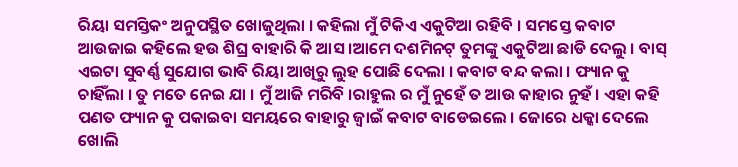ରିୟା ସମସ୍ତିକଂ ଅନୁପସ୍ଥିତ ଖୋଜୁଥିଲା । କହିଲା ମୁଁ ଟିକିଏ ଏକୁଟିଆ ରହିବି । ସମସ୍ତେ କବାଟ ଆଉଜାଇ କହିଲେ ହଉ ଶିଘ୍ର ବାହାରି କି ଆସ ।ଆମେ ଦଶମିନଟ୍ ତୁମଙ୍କୁ ଏକୁଟିଆ ଛାଡି ଦେଲୁ । ବାସ୍ ଏଇଟା ସୁବର୍ଣ୍ଣ ସୁଯୋଗ ଭାବି ରିୟା ଆଖିରୁ ଲୁହ ପୋଛି ଦେଲା । କବାଟ ବନ୍ଦ କଲା । ଫ୍ୟାନ କୁ ଚାହିଁଲା । ତୁ ମତେ ନେଇ ଯା । ମୁଁ ଆଜି ମରିବି ।ରାହୁଲ ର ମୁଁ ନୁହେଁ ତ ଆଉ କାହାର ନୁହଁ । ଏହା କହି ପଣତ ଫ୍ୟାନ କୁ ପକାଇବା ସମୟରେ ବାହାରୁ ଜ୍ବାଇଁ କବାଟ ବାଡେଇଲେ । ଜୋରେ ଧକ୍କା ଦେଲେ ଖୋଲି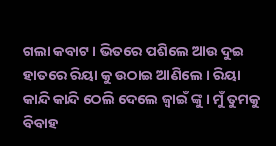ଗଲା କବାଟ । ଭିତରେ ପଶିଲେ ଆଉ ଦୁଇ ହାତରେ ରିୟା କୁ ଉଠାଇ ଆଣିଲେ । ରିୟା କାନ୍ଦି କାନ୍ଦି ଠେଲି ଦେଲେ ଜ୍ବାଇଁ ଙ୍କୁ । ମୁଁ ତୁମକୁ ବିବାହ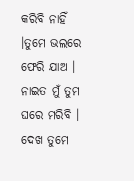କରିବି ନାହିଁ ।ତୁମେ ଭଲରେ ଫେରି ଯାଅ । ନାଇତ ମୁଁ ତୁମ ଘରେ ମରିବି । ଦେଖ ତୁମେ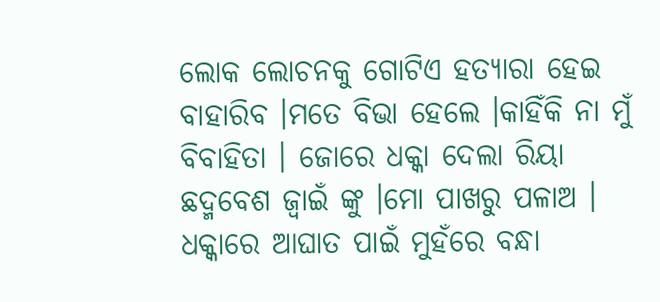ଲୋକ ଲୋଚନକୁ ଗୋଟିଏ ହତ୍ୟାରା ହେଇ ବାହାରିବ ।ମତେ ବିଭା ହେଲେ ।କାହିଁକି ନା ମୁଁ ବିବାହିତା । ଜୋରେ ଧକ୍କା ଦେଲା ରିୟା ଛଦ୍ମବେଶ ଜ୍ବାଇଁ ଙ୍କୁ ।ମୋ ପାଖରୁ ପଳାଅ । ଧକ୍କାରେ ଆଘାତ ପାଇଁ ମୁହଁରେ ବନ୍ଧା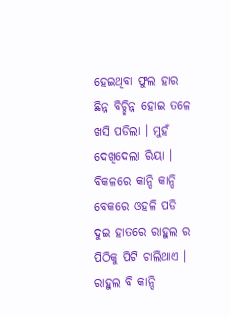ହେଇଥିବା ଫୁଲ ହାର ଛିନ୍ନ ବିଚ୍ଛିନ୍ନ ହୋଇ ତଳେ ଖସି ପଡିଲା । ମୁହଁ ଦେଖିଦେଲା ରିୟା । ବିକଳରେ କାନ୍ଦି କାନ୍ଦି ବେକରେ ଓହଳି ପଡି ଦୁଇ ହାତରେ ରାହୁଲ ର ପିଠିକୁ ପିଟି ଚାଲିଥାଏ । ରାହୁଲ ବି କାନ୍ଦି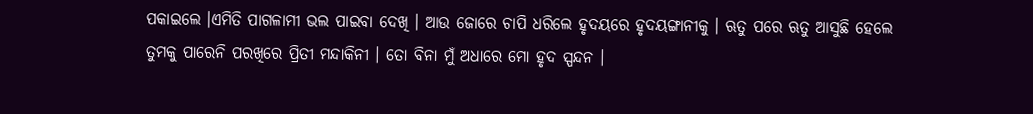ପକାଇଲେ ।ଏମିତି ପାଗଳାମୀ ଭଲ ପାଇବା ଦେଖି । ଆଉ ଜୋରେ ଚାପି ଧରିଲେ ହୃଦୟରେ ହୃଦୟଙ୍ଗାନୀକୁ । ଋତୁ ପରେ ଋତୁ ଆସୁଛି ହେଲେ ତୁମକୁ ପାରେନି ପରଖିରେ ପ୍ରିତୀ ମନ୍ଦାକିନୀ । ତୋ ବିନା ମୁଁ ଅଧାରେ ମୋ ହୃଦ ସ୍ପନ୍ଦନ ।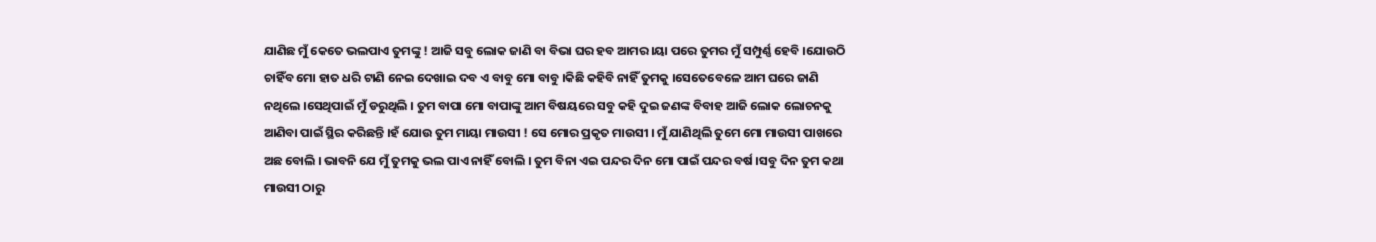ଯାଣିଛ ମୁଁ କେତେ ଭଲପାଏ ତୁମଙ୍କୁ ! ଆଜି ସବୁ ଲୋକ ଜାଣି ବା ବିଭା ଘର ହବ ଆମର ।ୟା ପରେ ତୁମର ମୁଁ ସମ୍ପୁର୍ଣ୍ଣ ହେବି ।ଯୋଉଠି ଚାହିଁବ ମୋ ହାତ ଧରି ଟାଣି ନେଇ ଦେଖାଇ ଦବ ଏ ବାବୁ ମୋ ବାବୁ ।କିଛି କହିବି ନାହିଁ ତୁମକୁ ।ସେତେବେଳେ ଆମ ଘରେ ଜାଣି ନଥିଲେ ।ସେଥିପାଇଁ ମୁଁ ଡରୁଥିଲି । ତୁମ ବାପା ମୋ ବାପାଙ୍କୁ ଆମ ବିଷୟରେ ସବୁ କହି ଦୁଇ ଜଣଙ୍କ ବିବାହ ଆଜି ଲୋକ ଲୋଚନକୁ ଆଣିବା ପାଇଁ ସ୍ଥିର କରିଛନ୍ତି ।ହଁ ଯୋଉ ତୁମ ମାୟା ମାଉସୀ ! ସେ ମୋର ପ୍ରକୃତ ମାଉସୀ । ମୁଁ ଯାଣିଥିଲି ତୁମେ ମୋ ମାଉସୀ ପାଖରେ ଅଛ ବୋଲି । ଭାବନି ଯେ ମୁଁ ତୁମକୁ ଭଲ ପାଏ ନାହିଁ ବୋଲି । ତୁମ ବିନା ଏଇ ପନ୍ଦର ଦିନ ମୋ ପାଇଁ ପନ୍ଦର ବର୍ଷ ।ସବୁ ଦିନ ତୁମ କଥା ମାଉସୀ ଠାରୁ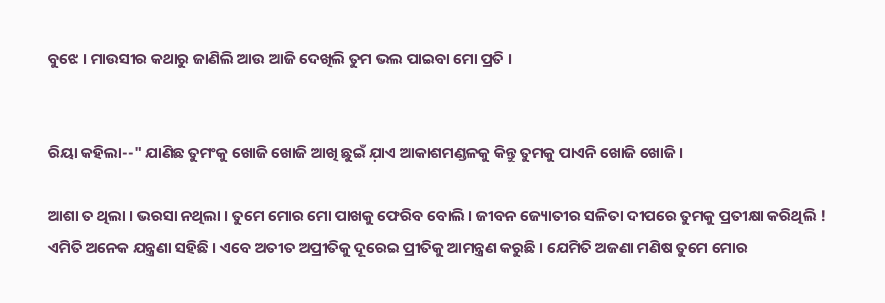ବୁଝେ । ମାଉସୀର କଥାରୁ ଜାଣିଲି ଆଉ ଆଜି ଦେଖିଲି ତୁମ ଭଲ ପାଇବା ମୋ ପ୍ରତି ।


ରିୟା କହିଲା--" ଯାଣିଛ ତୁମଂକୁ ଖୋଜି ଖୋଜି ଆଖି ଛୁଇଁ ଯ଼ାଏ ଆକାଶମଣ୍ଡଳକୁ କିନ୍ତୁ ତୁମକୁ ପାଏନି ଖୋଜି ଖୋଜି ।

ଆଶା ତ ଥିଲା । ଭରସା ନଥିଲା । ତୁମେ ମୋର ମୋ ପାଖକୁ ଫେରିବ ବୋଲି । ଜୀବନ ଜ୍ୟୋତୀର ସଳିତା ଦୀପରେ ତୁମକୁ ପ୍ରତୀକ୍ଷା କରିଥିଲି ! ଏମିତି ଅନେକ ଯନ୍ତ୍ରଣା ସହିଛି । ଏବେ ଅତୀତ ଅପ୍ରୀତିକୁ ଦୂରେଇ ପ୍ରୀତିକୁ ଆମନ୍ତ୍ରଣ କରୁଛି । ଯେମିତି ଅଜଣା ମଣିଷ ତୁମେ ମୋର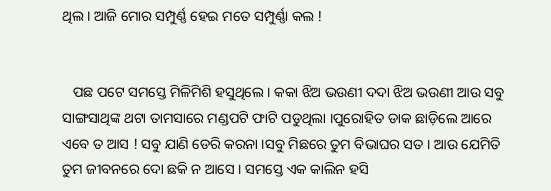ଥିଲ । ଆଜି ମୋର ସମ୍ପୁର୍ଣ୍ଣ ହେଇ ମତେ ସମ୍ପୁର୍ଣ୍ଣା କଲ !


   ପଛ ପଟେ ସମସ୍ତେ ମିଳିମିଶି ହସୁଥିଲେ । କକା ଝିଅ ଭଉଣୀ ଦଦା ଝିଅ ଭଉଣୀ ଆଉ ସବୁ ସାଙ୍ଗସାଥିଙ୍କ ଥଟା ତାମସାରେ ମଣ୍ଡପଟି ଫାଟି ପଡୁଥିଲା ।ପୁରୋହିତ ଡାକ ଛାଡ଼ିଲେ ଆରେ ଏବେ ତ ଆସ ! ସବୁ ଯାଣି ଡେରି କରନା ।ସବୁ ମିଛରେ ତୁମ ବିଭାଘର ସତ । ଆଉ ଯେମିତି ତୁମ ଜୀବନରେ ଦୋ ଛକି ନ ଆସେ । ସମସ୍ତେ ଏକ କାଲିନ ହସି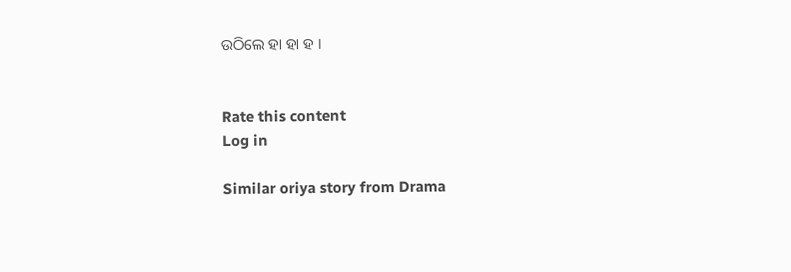ଉଠିଲେ ହା ହା ହ ।


Rate this content
Log in

Similar oriya story from Drama